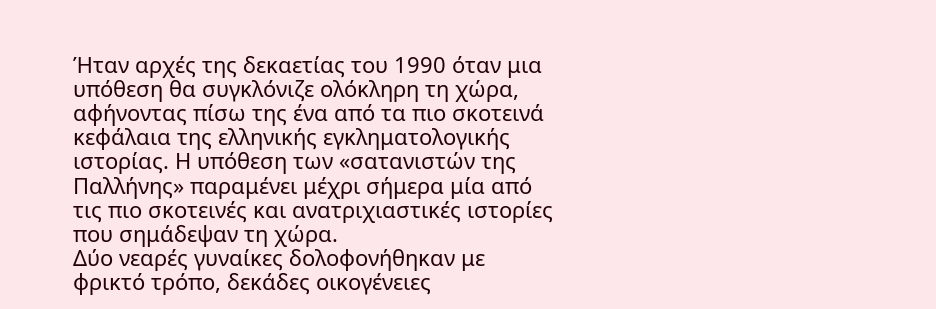Ήταν αρχές της δεκαετίας του 1990 όταν μια υπόθεση θα συγκλόνιζε ολόκληρη τη χώρα, αφήνοντας πίσω της ένα από τα πιο σκοτεινά κεφάλαια της ελληνικής εγκληματολογικής ιστορίας. Η υπόθεση των «σατανιστών της Παλλήνης» παραμένει μέχρι σήμερα μία από τις πιο σκοτεινές και ανατριχιαστικές ιστορίες που σημάδεψαν τη χώρα.
Δύο νεαρές γυναίκες δολοφονήθηκαν με φρικτό τρόπο, δεκάδες οικογένειες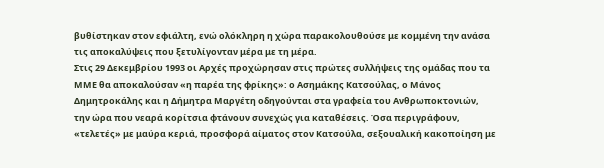βυθίστηκαν στον εφιάλτη, ενώ ολόκληρη η χώρα παρακολουθούσε με κομμένη την ανάσα τις αποκαλύψεις που ξετυλίγονταν μέρα με τη μέρα.
Στις 29 Δεκεμβρίου 1993 οι Αρχές προχώρησαν στις πρώτες συλλήψεις της ομάδας που τα ΜΜΕ θα αποκαλούσαν «η παρέα της φρίκης»: ο Ασημάκης Κατσούλας, ο Μάνος Δημητροκάλης και η Δήμητρα Μαργέτη οδηγούνται στα γραφεία του Ανθρωποκτονιών, την ώρα που νεαρά κορίτσια φτάνουν συνεχώς για καταθέσεις. Όσα περιγράφουν, «τελετές» με μαύρα κεριά, προσφορά αίματος στον Κατσούλα, σεξουαλική κακοποίηση με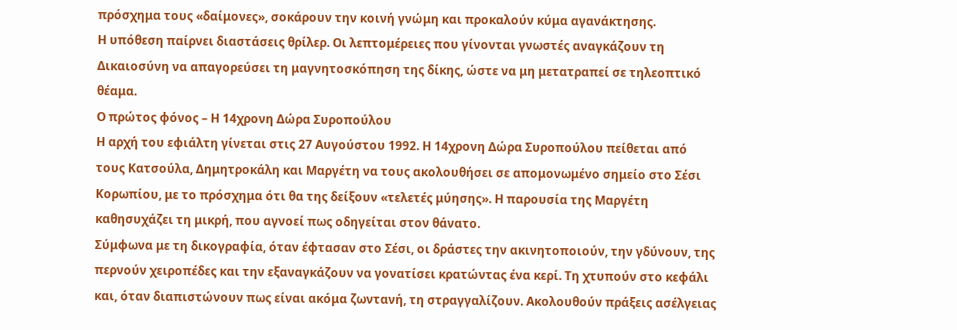πρόσχημα τους «δαίμονες», σοκάρουν την κοινή γνώμη και προκαλούν κύμα αγανάκτησης.
Η υπόθεση παίρνει διαστάσεις θρίλερ. Οι λεπτομέρειες που γίνονται γνωστές αναγκάζουν τη Δικαιοσύνη να απαγορεύσει τη μαγνητοσκόπηση της δίκης, ώστε να μη μετατραπεί σε τηλεοπτικό θέαμα.
Ο πρώτος φόνος – Η 14χρονη Δώρα Συροπούλου
Η αρχή του εφιάλτη γίνεται στις 27 Αυγούστου 1992. Η 14χρονη Δώρα Συροπούλου πείθεται από τους Κατσούλα, Δημητροκάλη και Μαργέτη να τους ακολουθήσει σε απομονωμένο σημείο στο Σέσι Κορωπίου, με το πρόσχημα ότι θα της δείξουν «τελετές μύησης». Η παρουσία της Μαργέτη καθησυχάζει τη μικρή, που αγνοεί πως οδηγείται στον θάνατο.
Σύμφωνα με τη δικογραφία, όταν έφτασαν στο Σέσι, οι δράστες την ακινητοποιούν, την γδύνουν, της περνούν χειροπέδες και την εξαναγκάζουν να γονατίσει κρατώντας ένα κερί. Τη χτυπούν στο κεφάλι και, όταν διαπιστώνουν πως είναι ακόμα ζωντανή, τη στραγγαλίζουν. Ακολουθούν πράξεις ασέλγειας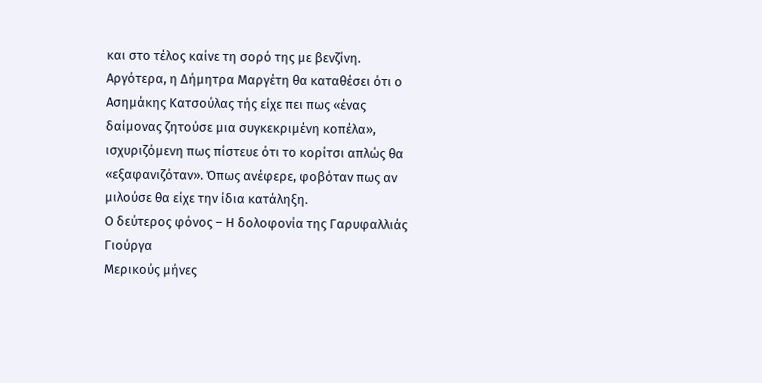και στο τέλος καίνε τη σορό της με βενζίνη.
Αργότερα, η Δήμητρα Μαργέτη θα καταθέσει ότι ο Ασημάκης Κατσούλας τής είχε πει πως «ένας δαίμονας ζητούσε μια συγκεκριμένη κοπέλα», ισχυριζόμενη πως πίστευε ότι το κορίτσι απλώς θα «εξαφανιζόταν». Όπως ανέφερε, φοβόταν πως αν μιλούσε θα είχε την ίδια κατάληξη.
Ο δεύτερος φόνος – Η δολοφονία της Γαρυφαλλιάς Γιούργα
Μερικούς μήνες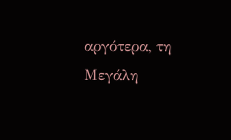αργότερα, τη Μεγάλη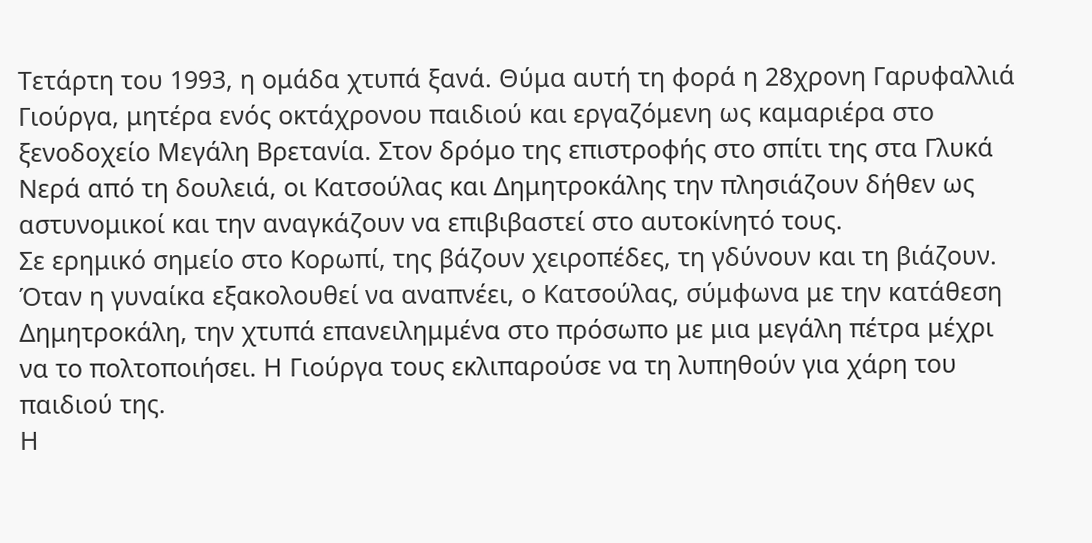Τετάρτη του 1993, η ομάδα χτυπά ξανά. Θύμα αυτή τη φορά η 28χρονη Γαρυφαλλιά Γιούργα, μητέρα ενός οκτάχρονου παιδιού και εργαζόμενη ως καμαριέρα στο ξενοδοχείο Μεγάλη Βρετανία. Στον δρόμο της επιστροφής στο σπίτι της στα Γλυκά Νερά από τη δουλειά, οι Κατσούλας και Δημητροκάλης την πλησιάζουν δήθεν ως αστυνομικοί και την αναγκάζουν να επιβιβαστεί στο αυτοκίνητό τους.
Σε ερημικό σημείο στο Κορωπί, της βάζουν χειροπέδες, τη γδύνουν και τη βιάζουν. Όταν η γυναίκα εξακολουθεί να αναπνέει, ο Κατσούλας, σύμφωνα με την κατάθεση Δημητροκάλη, την χτυπά επανειλημμένα στο πρόσωπο με μια μεγάλη πέτρα μέχρι να το πολτοποιήσει. Η Γιούργα τους εκλιπαρούσε να τη λυπηθούν για χάρη του παιδιού της.
Η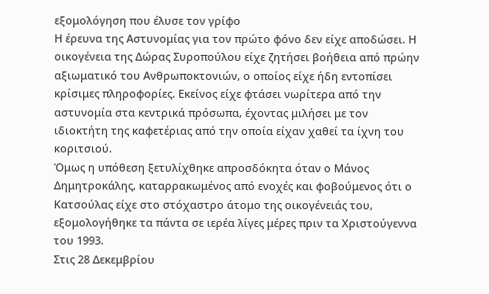εξομολόγηση που έλυσε τον γρίφο
Η έρευνα της Αστυνομίας για τον πρώτο φόνο δεν είχε αποδώσει. Η οικογένεια της Δώρας Συροπούλου είχε ζητήσει βοήθεια από πρώην αξιωματικό του Ανθρωποκτονιών, ο οποίος είχε ήδη εντοπίσει κρίσιμες πληροφορίες. Εκείνος είχε φτάσει νωρίτερα από την αστυνομία στα κεντρικά πρόσωπα, έχοντας μιλήσει με τον ιδιοκτήτη της καφετέριας από την οποία είχαν χαθεί τα ίχνη του κοριτσιού.
Όμως η υπόθεση ξετυλίχθηκε απροσδόκητα όταν ο Μάνος Δημητροκάλης, καταρρακωμένος από ενοχές και φοβούμενος ότι ο Κατσούλας είχε στο στόχαστρο άτομο της οικογένειάς του, εξομολογήθηκε τα πάντα σε ιερέα λίγες μέρες πριν τα Χριστούγεννα του 1993.
Στις 28 Δεκεμβρίου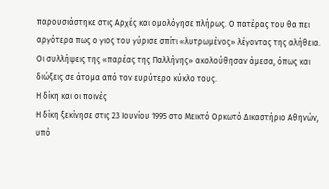παρουσιάστηκε στις Αρχές και ομολόγησε πλήρως. Ο πατέρας του θα πει αργότερα πως ο γιος του γύρισε σπίτι «λυτρωμένος» λέγοντας της αλήθεια.
Οι συλλήψεις της «παρέας της Παλλήνης» ακολούθησαν άμεσα, όπως και διώξεις σε άτομα από τον ευρύτερο κύκλο τους.
Η δίκη και οι ποινές
Η δίκη ξεκίνησε στις 23 Ιουνίου 1995 στο Μεικτό Ορκωτό Δικαστήριο Αθηνών, υπό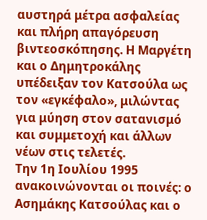αυστηρά μέτρα ασφαλείας και πλήρη απαγόρευση βιντεοσκόπησης. Η Μαργέτη και ο Δημητροκάλης υπέδειξαν τον Κατσούλα ως τον «εγκέφαλο», μιλώντας για μύηση στον σατανισμό και συμμετοχή και άλλων νέων στις τελετές.
Την 1η Ιουλίου 1995 ανακοινώνονται οι ποινές: ο Ασημάκης Κατσούλας και ο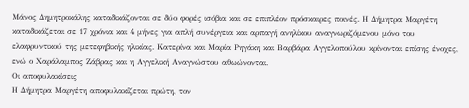Μάνος Δημητροκάλης καταδικάζονται σε δύο φορές ισόβια και σε επιπλέον πρόσκαιρες ποινές. Η Δήμητρα Μαργέτη καταδικάζεται σε 17 χρόνια και 4 μήνες για απλή συνέργεια και αρπαγή ανηλίκου αναγνωριζόμενου μόνο του ελαφρυντικού της μετεφηβικής ηλικίας. Κατερίνα και Μαρία Ρηγάκη και Βαρβάρα Αγγελοπούλου κρίνονται επίσης ένοχες, ενώ ο Χαράλαμπος Ζάβρας και η Αγγελική Αναγνώστου αθωώνονται.
Οι αποφυλακίσεις
Η Δήμητρα Μαργέτη αποφυλακίζεται πρώτη, τον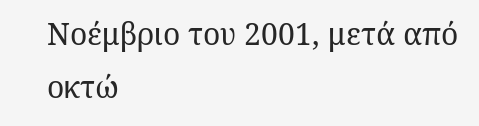Νοέμβριο του 2001, μετά από οκτώ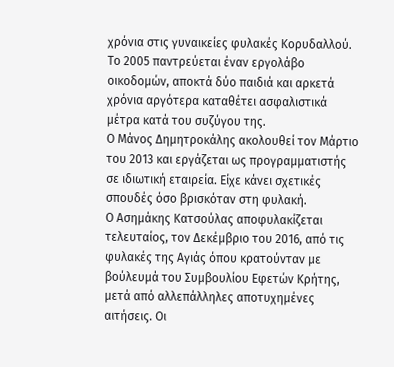χρόνια στις γυναικείες φυλακές Κορυδαλλού. Το 2005 παντρεύεται έναν εργολάβο οικοδομών, αποκτά δύο παιδιά και αρκετά χρόνια αργότερα καταθέτει ασφαλιστικά μέτρα κατά του συζύγου της.
Ο Μάνος Δημητροκάλης ακολουθεί τον Μάρτιο του 2013 και εργάζεται ως προγραμματιστής σε ιδιωτική εταιρεία. Είχε κάνει σχετικές σπουδές όσο βρισκόταν στη φυλακή.
Ο Ασημάκης Κατσούλας αποφυλακίζεται τελευταίος, τον Δεκέμβριο του 2016, από τις φυλακές της Αγιάς όπου κρατούνταν με βούλευμά του Συμβουλίου Εφετών Κρήτης, μετά από αλλεπάλληλες αποτυχημένες αιτήσεις. Οι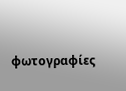φωτογραφίες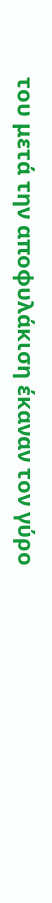του μετά την αποφυλάκιση έκαναν τον γύρο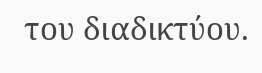του διαδικτύου.